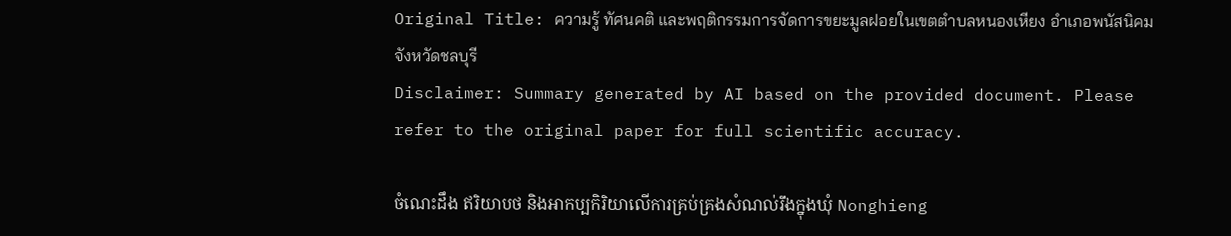Original Title: ความรู้ ทัศนคติ และพฤติกรรมการจัดการขยะมูลฝอยในเขตตำบลหนองเหียง อำเภอพนัสนิคม จังหวัดชลบุรี
Disclaimer: Summary generated by AI based on the provided document. Please refer to the original paper for full scientific accuracy.

ចំណេះដឹង ឥរិយាបថ និងអាកប្បកិរិយាលើការគ្រប់គ្រងសំណល់រឹងក្នុងឃុំ Nonghieng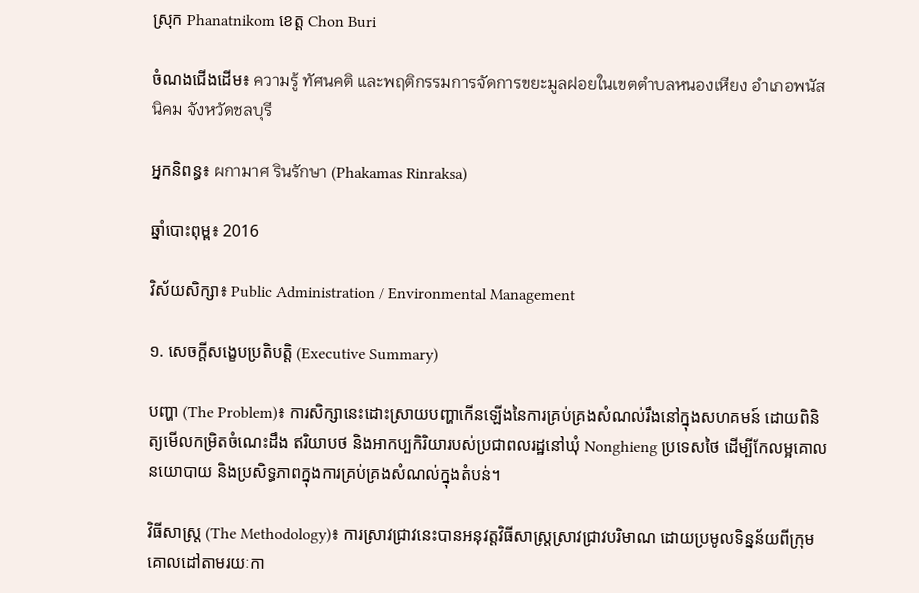ស្រុក Phanatnikom ខេត្ត Chon Buri

ចំណងជើងដើម៖ ความรู้ ทัศนคติ และพฤติกรรมการจัดการขยะมูลฝอยในเขตตำบลหนองเหียง อำเภอพนัสนิคม จังหวัดชลบุรี

អ្នកនិពន្ធ៖ ผกามาศ รินรักษา (Phakamas Rinraksa)

ឆ្នាំបោះពុម្ព៖ 2016

វិស័យសិក្សា៖ Public Administration / Environmental Management

១. សេចក្តីសង្ខេបប្រតិបត្តិ (Executive Summary)

បញ្ហា (The Problem)៖ ការសិក្សានេះដោះស្រាយបញ្ហាកើនឡើងនៃការគ្រប់គ្រងសំណល់រឹងនៅក្នុងសហគមន៍ ដោយពិនិត្យមើលកម្រិតចំណេះដឹង ឥរិយាបថ និងអាកប្បកិរិយារបស់ប្រជាពលរដ្ឋនៅឃុំ Nonghieng ប្រទេសថៃ ដើម្បីកែលម្អគោលនយោបាយ និងប្រសិទ្ធភាពក្នុងការគ្រប់គ្រងសំណល់ក្នុងតំបន់។

វិធីសាស្ត្រ (The Methodology)៖ ការស្រាវជ្រាវនេះបានអនុវត្តវិធីសាស្ត្រស្រាវជ្រាវបរិមាណ ដោយប្រមូលទិន្នន័យពីក្រុមគោលដៅតាមរយៈកា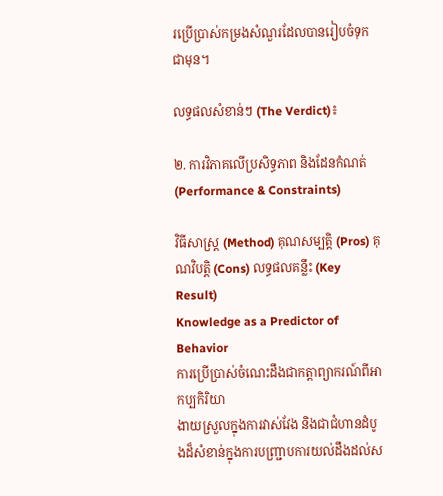រប្រើប្រាស់កម្រងសំណួរដែលបានរៀបចំទុកជាមុន។

លទ្ធផលសំខាន់ៗ (The Verdict)៖

២. ការវិភាគលើប្រសិទ្ធភាព និងដែនកំណត់ (Performance & Constraints)

វិធីសាស្ត្រ (Method) គុណសម្បត្តិ (Pros) គុណវិបត្តិ (Cons) លទ្ធផលគន្លឹះ (Key Result)
Knowledge as a Predictor of Behavior
ការប្រើប្រាស់ចំណេះដឹងជាកត្តាព្យាករណ៍ពីអាកប្បកិរិយា
ងាយស្រួលក្នុងការវាស់វែង និងជាជំហានដំបូងដ៏សំខាន់ក្នុងការបញ្ជ្រាបការយល់ដឹងដល់ស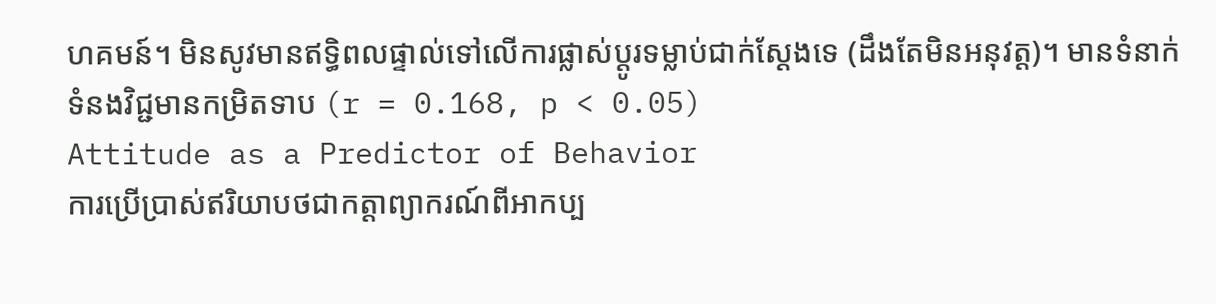ហគមន៍។ មិនសូវមានឥទ្ធិពលផ្ទាល់ទៅលើការផ្លាស់ប្តូរទម្លាប់ជាក់ស្តែងទេ (ដឹងតែមិនអនុវត្ត)។ មានទំនាក់ទំនងវិជ្ជមានកម្រិតទាប (r = 0.168, p < 0.05)
Attitude as a Predictor of Behavior
ការប្រើប្រាស់ឥរិយាបថជាកត្តាព្យាករណ៍ពីអាកប្ប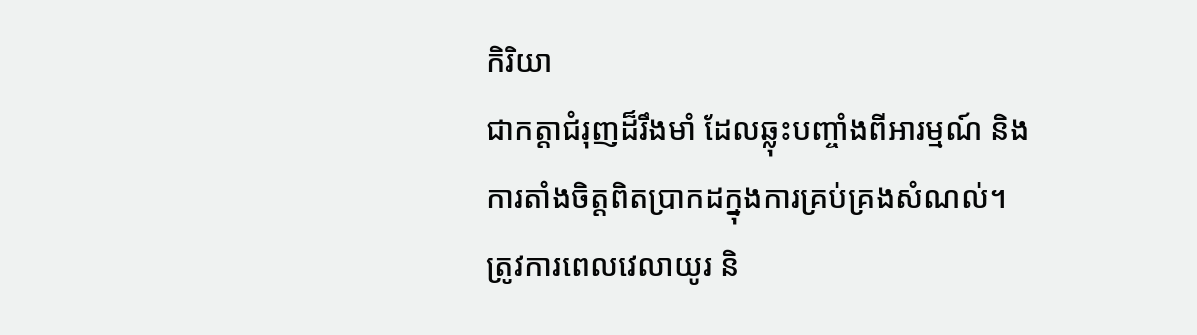កិរិយា
ជាកត្តាជំរុញដ៏រឹងមាំ ដែលឆ្លុះបញ្ចាំងពីអារម្មណ៍ និងការតាំងចិត្តពិតប្រាកដក្នុងការគ្រប់គ្រងសំណល់។ ត្រូវការពេលវេលាយូរ និ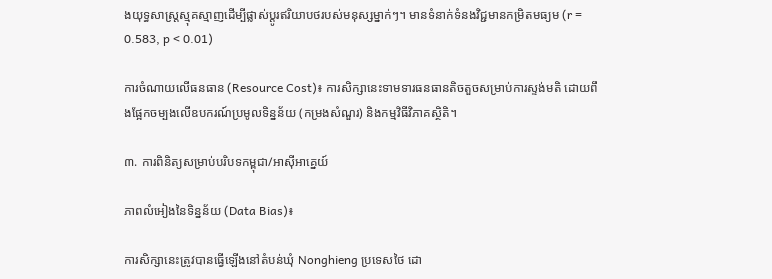ងយុទ្ធសាស្ត្រស្មុគស្មាញដើម្បីផ្លាស់ប្តូរឥរិយាបថរបស់មនុស្សម្នាក់ៗ។ មានទំនាក់ទំនងវិជ្ជមានកម្រិតមធ្យម (r = 0.583, p < 0.01)

ការចំណាយលើធនធាន (Resource Cost)៖ ការសិក្សានេះទាមទារធនធានតិចតួចសម្រាប់ការស្ទង់មតិ ដោយពឹងផ្អែកចម្បងលើឧបករណ៍ប្រមូលទិន្នន័យ (កម្រងសំណួរ) និងកម្មវិធីវិភាគស្ថិតិ។

៣. ការពិនិត្យសម្រាប់បរិបទកម្ពុជា/អាស៊ីអាគ្នេយ៍

ភាពលំអៀងនៃទិន្នន័យ (Data Bias)៖

ការសិក្សានេះត្រូវបានធ្វើឡើងនៅតំបន់ឃុំ Nonghieng ប្រទេសថៃ ដោ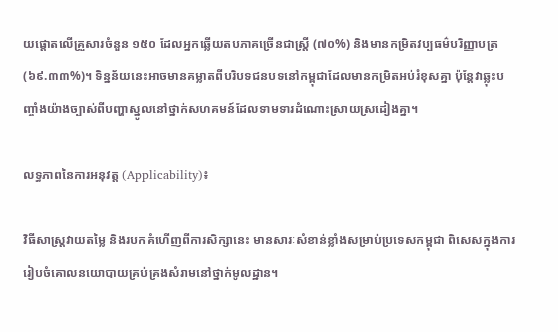យផ្តោតលើគ្រួសារចំនួន ១៥០ ដែលអ្នកឆ្លើយតបភាគច្រើនជាស្ត្រី (៧០%) និងមានកម្រិតវប្បធម៌បរិញ្ញាបត្រ (៦៩.៣៣%)។ ទិន្នន័យនេះអាចមានគម្លាតពីបរិបទជនបទនៅកម្ពុជាដែលមានកម្រិតអប់រំខុសគ្នា ប៉ុន្តែវាឆ្លុះបញ្ចាំងយ៉ាងច្បាស់ពីបញ្ហាស្នូលនៅថ្នាក់សហគមន៍ដែលទាមទារដំណោះស្រាយស្រដៀងគ្នា។

លទ្ធភាពនៃការអនុវត្ត (Applicability)៖

វិធីសាស្ត្រវាយតម្លៃ និងរបកគំហើញពីការសិក្សានេះ មានសារៈសំខាន់ខ្លាំងសម្រាប់ប្រទេសកម្ពុជា ពិសេសក្នុងការរៀបចំគោលនយោបាយគ្រប់គ្រងសំរាមនៅថ្នាក់មូលដ្ឋាន។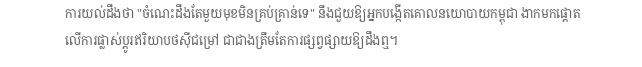ការយល់ដឹងថា "ចំណេះដឹងតែមួយមុខមិនគ្រប់គ្រាន់ទេ" នឹងជួយឱ្យអ្នកបង្កើតគោលនយោបាយកម្ពុជា ងាកមកផ្តោតលើការផ្លាស់ប្តូរឥរិយាបថស៊ីជម្រៅ ជាជាងត្រឹមតែការផ្សព្វផ្សាយឱ្យដឹងឮ។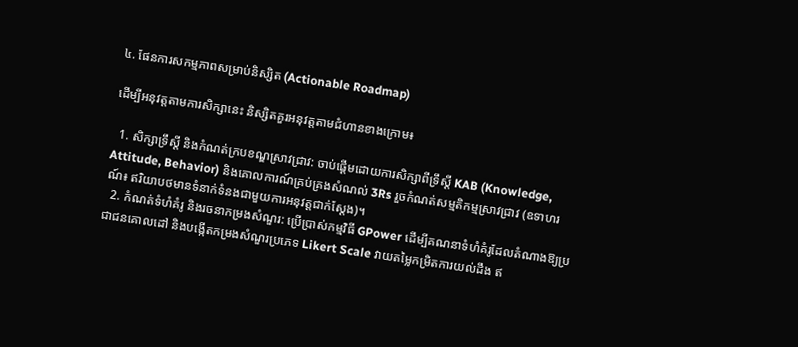៤. ផែនការសកម្មភាពសម្រាប់និស្សិត (Actionable Roadmap)

ដើម្បីអនុវត្តតាមការសិក្សានេះ និស្សិតគួរអនុវត្តតាមជំហានខាងក្រោម៖

  1. សិក្សាទ្រឹស្តី និងកំណត់ក្របខណ្ឌស្រាវជ្រាវ: ចាប់ផ្តើមដោយការសិក្សាពីទ្រឹស្តី KAB (Knowledge, Attitude, Behavior) និងគោលការណ៍គ្រប់គ្រងសំណល់ 3Rs រួចកំណត់សម្មតិកម្មស្រាវជ្រាវ (ឧទាហរណ៍៖ ឥរិយាបថមានទំនាក់ទំនងជាមួយការអនុវត្តជាក់ស្តែង)។
  2. កំណត់ទំហំគំរូ និងរចនាកម្រងសំណួរ: ប្រើប្រាស់កម្មវិធី GPower ដើម្បីគណនាទំហំគំរូដែលតំណាងឱ្យប្រជាជនគោលដៅ និងបង្កើតកម្រងសំណួរប្រភេទ Likert Scale វាយតម្លៃកម្រិតការយល់ដឹង ឥ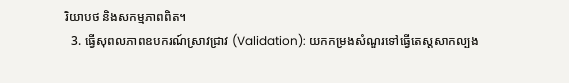រិយាបថ និងសកម្មភាពពិត។
  3. ធ្វើសុពលភាពឧបករណ៍ស្រាវជ្រាវ (Validation): យកកម្រងសំណួរទៅធ្វើតេស្តសាកល្បង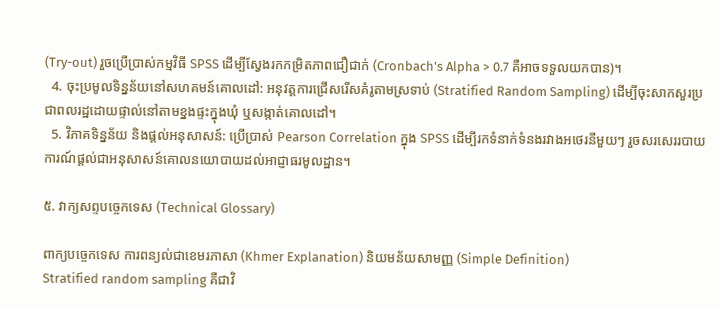(Try-out) រួចប្រើប្រាស់កម្មវិធី SPSS ដើម្បីស្វែងរកកម្រិតភាពជឿជាក់ (Cronbach's Alpha > 0.7 គឺអាចទទួលយកបាន)។
  4. ចុះប្រមូលទិន្នន័យនៅសហគមន៍គោលដៅ: អនុវត្តការជ្រើសរើសគំរូតាមស្រទាប់ (Stratified Random Sampling) ដើម្បីចុះសាកសួរប្រជាពលរដ្ឋដោយផ្ទាល់នៅតាមខ្នងផ្ទះក្នុងឃុំ ឬសង្កាត់គោលដៅ។
  5. វិភាគទិន្នន័យ និងផ្តល់អនុសាសន៍: ប្រើប្រាស់ Pearson Correlation ក្នុង SPSS ដើម្បីរកទំនាក់ទំនងរវាងអថេរនីមួយៗ រួចសរសេររបាយការណ៍ផ្តល់ជាអនុសាសន៍គោលនយោបាយដល់អាជ្ញាធរមូលដ្ឋាន។

៥. វាក្យសព្ទបច្ចេកទេស (Technical Glossary)

ពាក្យបច្ចេកទេស ការពន្យល់ជាខេមរភាសា (Khmer Explanation) និយមន័យសាមញ្ញ (Simple Definition)
Stratified random sampling គឺជាវិ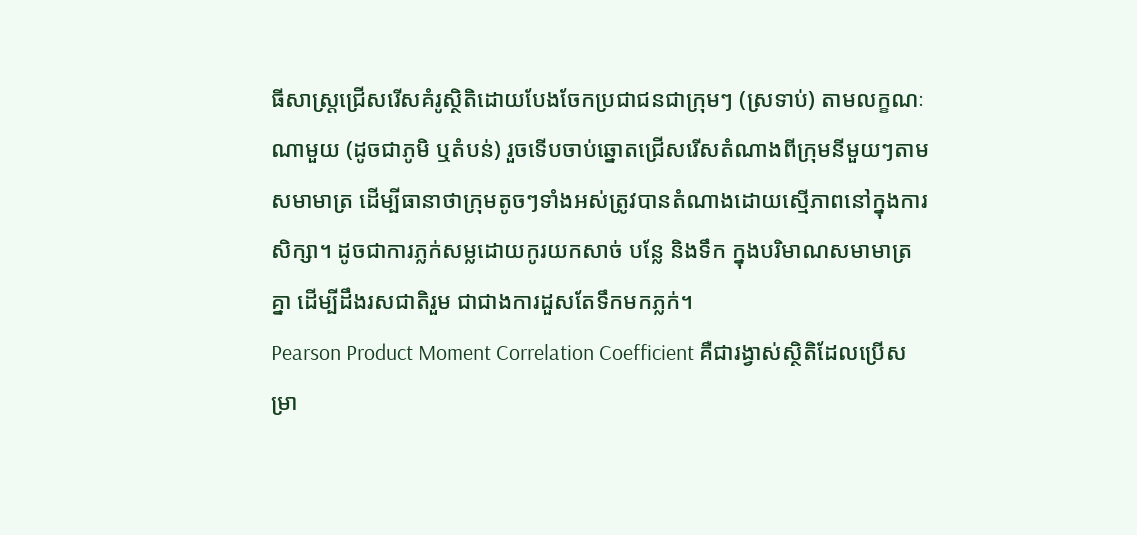ធីសាស្ត្រជ្រើសរើសគំរូស្ថិតិដោយបែងចែកប្រជាជនជាក្រុមៗ (ស្រទាប់) តាមលក្ខណៈណាមួយ (ដូចជាភូមិ ឬតំបន់) រួចទើបចាប់ឆ្នោតជ្រើសរើសតំណាងពីក្រុមនីមួយៗតាមសមាមាត្រ ដើម្បីធានាថាក្រុមតូចៗទាំងអស់ត្រូវបានតំណាងដោយស្មើភាពនៅក្នុងការសិក្សា។ ដូចជាការភ្លក់សម្លដោយកូរយកសាច់ បន្លែ និងទឹក ក្នុងបរិមាណសមាមាត្រគ្នា ដើម្បីដឹងរសជាតិរួម ជាជាងការដួសតែទឹកមកភ្លក់។
Pearson Product Moment Correlation Coefficient គឺជារង្វាស់ស្ថិតិដែលប្រើសម្រា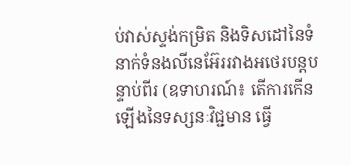ប់វាស់ស្ទង់កម្រិត និងទិសដៅនៃទំនាក់ទំនងលីនេអ៊ែររវាងអថេរបន្តបន្ទាប់ពីរ (ឧទាហរណ៍៖ តើការកើនឡើងនៃទស្សនៈវិជ្ជមាន ធ្វើ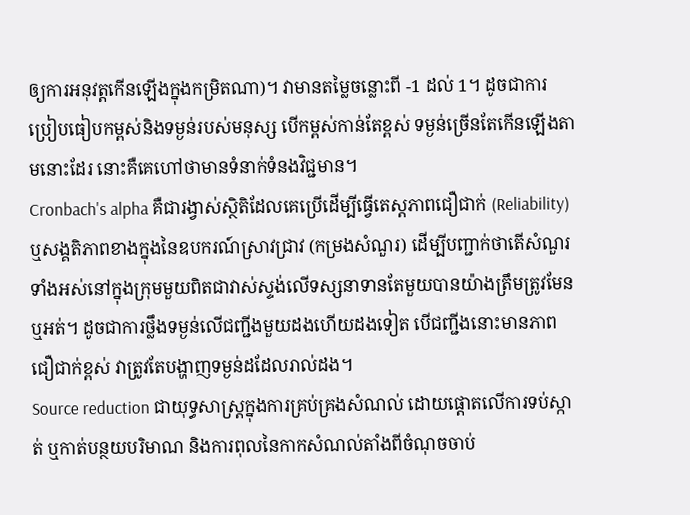ឲ្យការអនុវត្តកើនឡើងក្នុងកម្រិតណា)។ វាមានតម្លៃចន្លោះពី -1 ដល់ 1។ ដូចជាការប្រៀបធៀបកម្ពស់និងទម្ងន់របស់មនុស្ស បើកម្ពស់កាន់តែខ្ពស់ ទម្ងន់ច្រើនតែកើនឡើងតាមនោះដែរ នោះគឺគេហៅថាមានទំនាក់ទំនងវិជ្ជមាន។
Cronbach's alpha គឺជារង្វាស់ស្ថិតិដែលគេប្រើដើម្បីធ្វើតេស្តភាពជឿជាក់ (Reliability) ឬសង្គតិភាពខាងក្នុងនៃឧបករណ៍ស្រាវជ្រាវ (កម្រងសំណួរ) ដើម្បីបញ្ជាក់ថាតើសំណួរទាំងអស់នៅក្នុងក្រុមមួយពិតជាវាស់ស្ទង់លើទស្សនាទានតែមួយបានយ៉ាងត្រឹមត្រូវមែនឬអត់។ ដូចជាការថ្លឹងទម្ងន់លើជញ្ជីងមួយដងហើយដងទៀត បើជញ្ជីងនោះមានភាពជឿជាក់ខ្ពស់ វាត្រូវតែបង្ហាញទម្ងន់ដដែលរាល់ដង។
Source reduction ជាយុទ្ធសាស្ត្រក្នុងការគ្រប់គ្រងសំណល់ ដោយផ្តោតលើការទប់ស្កាត់ ឬកាត់បន្ថយបរិមាណ និងការពុលនៃកាកសំណល់តាំងពីចំណុចចាប់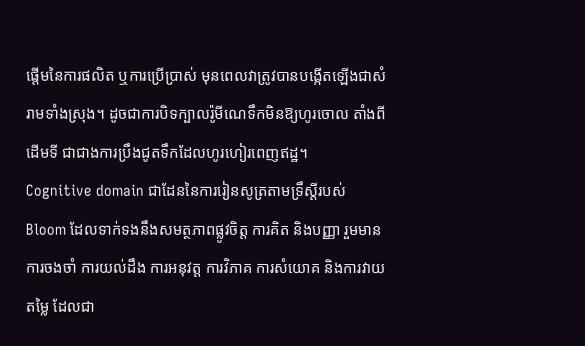ផ្តើមនៃការផលិត ឬការប្រើប្រាស់ មុនពេលវាត្រូវបានបង្កើតឡើងជាសំរាមទាំងស្រុង។ ដូចជាការបិទក្បាលរ៉ូមីណេទឹកមិនឱ្យហូរចោល តាំងពីដើមទី ជាជាងការប្រឹងជូតទឹកដែលហូរហៀរពេញឥដ្ឋ។
Cognitive domain ជាដែននៃការរៀនសូត្រតាមទ្រឹស្តីរបស់ Bloom ដែលទាក់ទងនឹងសមត្ថភាពផ្លូវចិត្ត ការគិត និងបញ្ញា រួមមាន ការចងចាំ ការយល់ដឹង ការអនុវត្ត ការវិភាគ ការសំយោគ និងការវាយតម្លៃ ដែលជា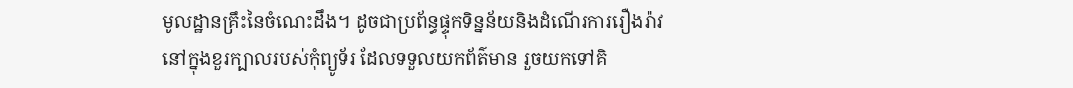មូលដ្ឋានគ្រឹះនៃចំណេះដឹង។ ដូចជាប្រព័ន្ធផ្ទុកទិន្នន័យនិងដំណើរការរឿងរ៉ាវនៅក្នុងខួរក្បាលរបស់កុំព្យូទ័រ ដែលទទួលយកព័ត៌មាន រួចយកទៅគិ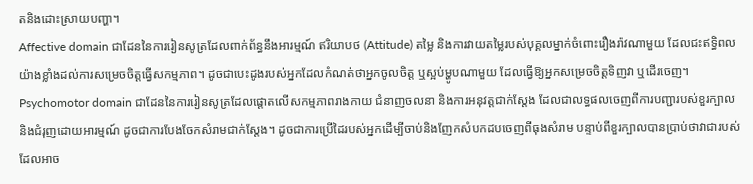តនិងដោះស្រាយបញ្ហា។
Affective domain ជាដែននៃការរៀនសូត្រដែលពាក់ព័ន្ធនឹងអារម្មណ៍ ឥរិយាបថ (Attitude) តម្លៃ និងការវាយតម្លៃរបស់បុគ្គលម្នាក់ចំពោះរឿងរ៉ាវណាមួយ ដែលជះឥទ្ធិពលយ៉ាងខ្លាំងដល់ការសម្រេចចិត្តធ្វើសកម្មភាព។ ដូចជាបេះដូងរបស់អ្នកដែលកំណត់ថាអ្នកចូលចិត្ត ឬស្អប់ម្ហូបណាមួយ ដែលធ្វើឱ្យអ្នកសម្រេចចិត្តទិញវា ឬដើរចេញ។
Psychomotor domain ជាដែននៃការរៀនសូត្រដែលផ្តោតលើសកម្មភាពរាងកាយ ជំនាញចលនា និងការអនុវត្តជាក់ស្តែង ដែលជាលទ្ធផលចេញពីការបញ្ជារបស់ខួរក្បាល និងជំរុញដោយអារម្មណ៍ ដូចជាការបែងចែកសំរាមជាក់ស្តែង។ ដូចជាការប្រើដៃរបស់អ្នកដើម្បីចាប់និងញែកសំបកដបចេញពីធុងសំរាម បន្ទាប់ពីខួរក្បាលបានប្រាប់ថាវាជារបស់ដែលអាច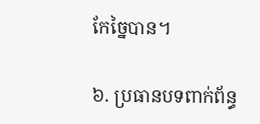កែច្នៃបាន។

៦. ប្រធានបទពាក់ព័ន្ធ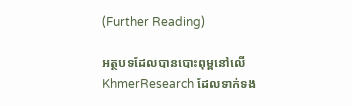(Further Reading)

អត្ថបទដែលបានបោះពុម្ពនៅលើ KhmerResearch ដែលទាក់ទង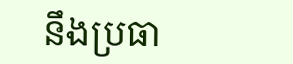នឹងប្រធា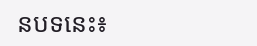នបទនេះ៖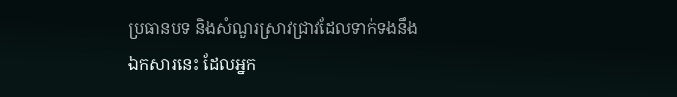ប្រធានបទ និងសំណួរស្រាវជ្រាវដែលទាក់ទងនឹងឯកសារនេះ ដែលអ្នក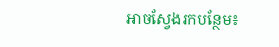អាចស្វែងរកបន្ថែម៖